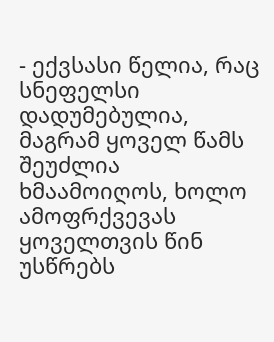- ექვსასი წელია, რაც სნეფელსი დადუმებულია, მაგრამ ყოველ წამს შეუძლია ხმაამოიღოს, ხოლო ამოფრქვევას ყოველთვის წინ უსწრებს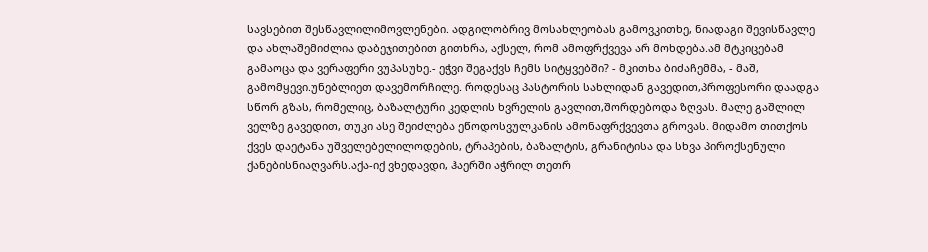სავსებით შესწავლილიმოვლენები. ადგილობრივ მოსახლეობას გამოვკითხე, ნიადაგი შევისწავლე და ახლაშემიძლია დაბეჯითებით გითხრა, აქსელ, რომ ამოფრქვევა არ მოხდება.ამ მტკიცებამ გამაოცა და ვერაფერი ვუპასუხე.- ეჭვი შეგაქვს ჩემს სიტყვებში? - მკითხა ბიძაჩემმა, - მაშ, გამომყევი.უნებლიეთ დავემორჩილე. როდესაც პასტორის სახლიდან გავედით,პროფესორი დაადგა სწორ გზას, რომელიც, ბაზალტური კედლის ხვრელის გავლით,შორდებოდა ზღვას. მალე გაშლილ ველზე გავედით, თუკი ასე შეიძლება ეწოდოსვულკანის ამონაფრქვევთა გროვას. მიდამო თითქოს ქვეს დაეტანა უშველებელილოდების, ტრაპების, ბაზალტის, გრანიტისა და სხვა პიროქსენული ქანებისნიაღვარს.აქა-იქ ვხედავდი, ჰაერში აჭრილ თეთრ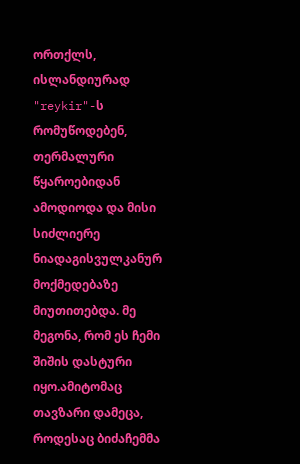ორთქლს, ისლანდიურად "reykir"-ს რომუწოდებენ, თერმალური წყაროებიდან ამოდიოდა და მისი სიძლიერე ნიადაგისვულკანურ მოქმედებაზე მიუთითებდა. მე მეგონა, რომ ეს ჩემი შიშის დასტური იყო.ამიტომაც თავზარი დამეცა, როდესაც ბიძაჩემმა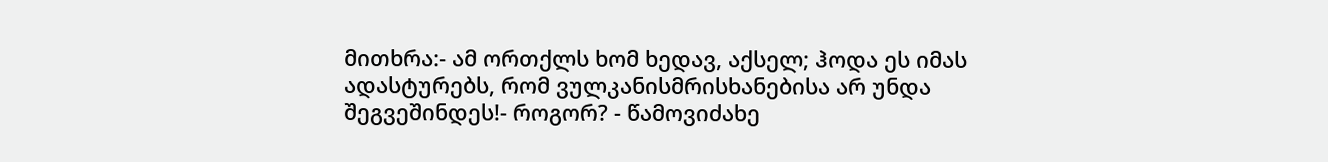მითხრა:- ამ ორთქლს ხომ ხედავ, აქსელ; ჰოდა ეს იმას ადასტურებს, რომ ვულკანისმრისხანებისა არ უნდა შეგვეშინდეს!- როგორ? - წამოვიძახე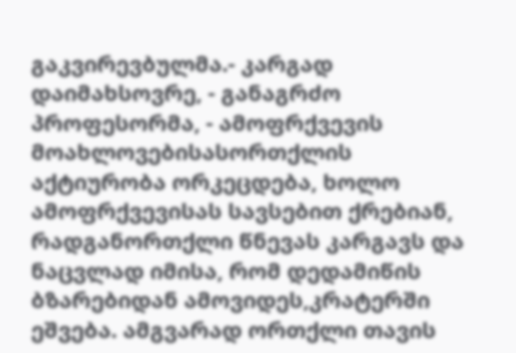გაკვირევბულმა.- კარგად დაიმახსოვრე, - განაგრძო პროფესორმა, - ამოფრქვევის მოახლოვებისასორთქლის აქტიურობა ორკეცდება, ხოლო ამოფრქვევისას სავსებით ქრებიან, რადგანორთქლი წნევას კარგავს და ნაცვლად იმისა, რომ დედამიწის ბზარებიდან ამოვიდეს,კრატერში ეშვება. ამგვარად ორთქლი თავის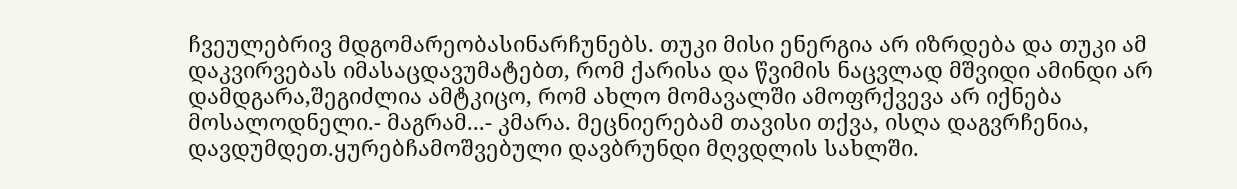ჩვეულებრივ მდგომარეობასინარჩუნებს. თუკი მისი ენერგია არ იზრდება და თუკი ამ დაკვირვებას იმასაცდავუმატებთ, რომ ქარისა და წვიმის ნაცვლად მშვიდი ამინდი არ დამდგარა,შეგიძლია ამტკიცო, რომ ახლო მომავალში ამოფრქვევა არ იქნება მოსალოდნელი.- მაგრამ...- კმარა. მეცნიერებამ თავისი თქვა, ისღა დაგვრჩენია, დავდუმდეთ.ყურებჩამოშვებული დავბრუნდი მღვდლის სახლში.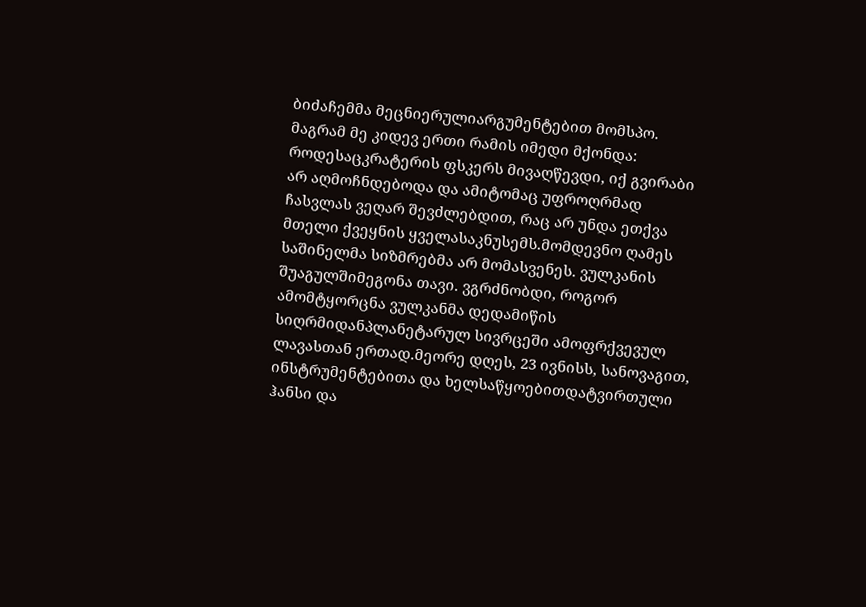ბიძაჩემმა მეცნიერულიარგუმენტებით მომსპო. მაგრამ მე კიდევ ერთი რამის იმედი მქონდა: როდესაცკრატერის ფსკერს მივაღწევდი, იქ გვირაბი არ აღმოჩნდებოდა და ამიტომაც უფროღრმად ჩასვლას ვეღარ შევძლებდით, რაც არ უნდა ეთქვა მთელი ქვეყნის ყველასაკნუსემს.მომდევნო ღამეს საშინელმა სიზმრებმა არ მომასვენეს. ვულკანის შუაგულშიმეგონა თავი. ვგრძნობდი, როგორ ამომტყორცნა ვულკანმა დედამიწის სიღრმიდანპლანეტარულ სივრცეში ამოფრქვევულ ლავასთან ერთად.მეორე დღეს, 23 ივნისს, სანოვაგით, ინსტრუმენტებითა და ხელსაწყოებითდატვირთული ჰანსი და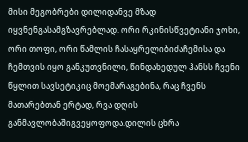მისი მეგობრები დილიდანვე მზად იყვნენგასამგზავრებლად. ორი რკინისწვეტიანი ჯოხი, ორი თოფი, ორი წამლის ჩასაყრელიბიძაჩემისა და ჩემთვის იყო განკუთვნილი, წინდახედულ ჰანსს ჩვენი წყლით სავსეტიკიც მოემარაგებინა, რაც ჩვენს მათარებთან ერტად, რვა დღის განმავლობაშიგვეყოფოდა.დილის ცხრა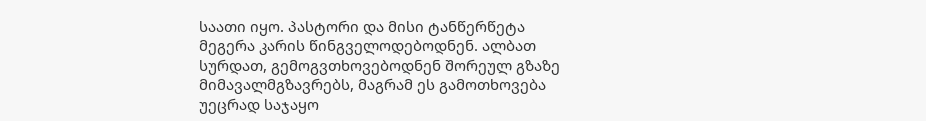საათი იყო. პასტორი და მისი ტანწერწეტა მეგერა კარის წინგველოდებოდნენ. ალბათ სურდათ, გემოგვთხოვებოდნენ შორეულ გზაზე მიმავალმგზავრებს, მაგრამ ეს გამოთხოვება უეცრად საჯაყო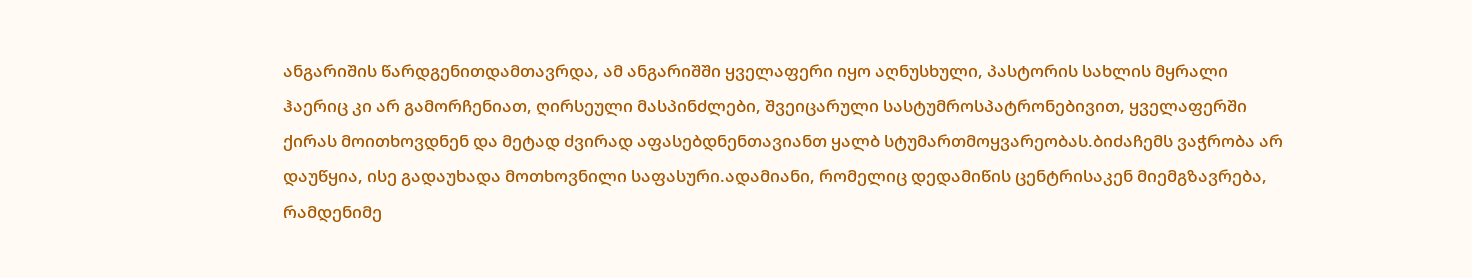ანგარიშის წარდგენითდამთავრდა, ამ ანგარიშში ყველაფერი იყო აღნუსხული, პასტორის სახლის მყრალი
ჰაერიც კი არ გამორჩენიათ, ღირსეული მასპინძლები, შვეიცარული სასტუმროსპატრონებივით, ყველაფერში ქირას მოითხოვდნენ და მეტად ძვირად აფასებდნენთავიანთ ყალბ სტუმართმოყვარეობას.ბიძაჩემს ვაჭრობა არ დაუწყია, ისე გადაუხადა მოთხოვნილი საფასური.ადამიანი, რომელიც დედამიწის ცენტრისაკენ მიემგზავრება, რამდენიმე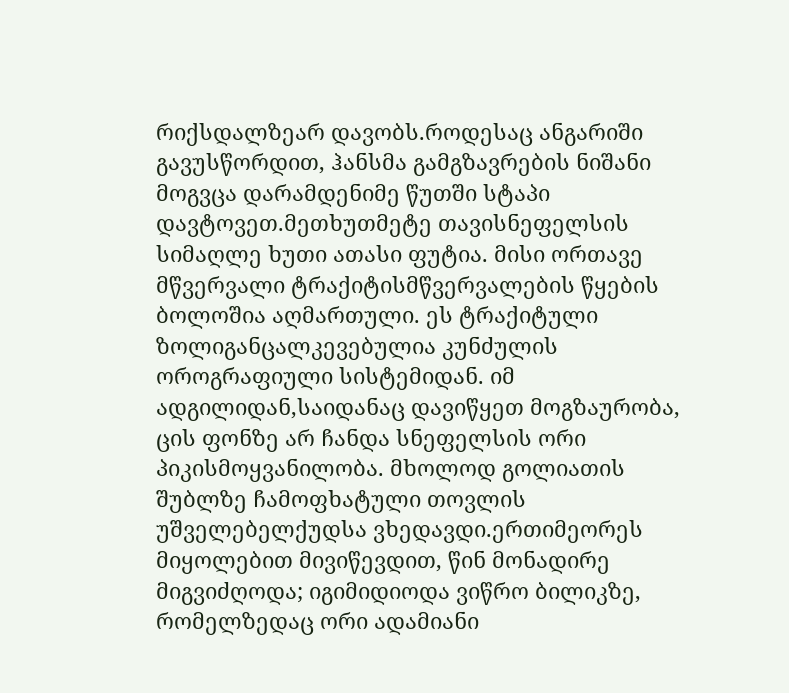რიქსდალზეარ დავობს.როდესაც ანგარიში გავუსწორდით, ჰანსმა გამგზავრების ნიშანი მოგვცა დარამდენიმე წუთში სტაპი დავტოვეთ.მეთხუთმეტე თავისნეფელსის სიმაღლე ხუთი ათასი ფუტია. მისი ორთავე მწვერვალი ტრაქიტისმწვერვალების წყების ბოლოშია აღმართული. ეს ტრაქიტული ზოლიგანცალკევებულია კუნძულის ოროგრაფიული სისტემიდან. იმ ადგილიდან,საიდანაც დავიწყეთ მოგზაურობა, ცის ფონზე არ ჩანდა სნეფელსის ორი პიკისმოყვანილობა. მხოლოდ გოლიათის შუბლზე ჩამოფხატული თოვლის უშველებელქუდსა ვხედავდი.ერთიმეორეს მიყოლებით მივიწევდით, წინ მონადირე მიგვიძღოდა; იგიმიდიოდა ვიწრო ბილიკზე, რომელზედაც ორი ადამიანი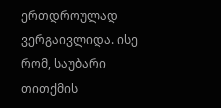ერთდროულად ვერგაივლიდა. ისე რომ, საუბარი თითქმის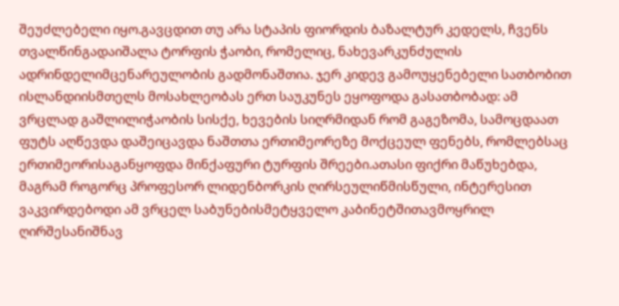შეუძლებელი იყო.გავცდით თუ არა სტაპის ფიორდის ბაზალტურ კედელს, ჩვენს თვალწინგადაიშალა ტორფის ჭაობი, რომელიც, ნახევარკუნძულის ადრინდელიმცენარეულობის გადმონაშთია. ჯერ კიდევ გამოუყენებელი სათბობით ისლანდიისმთელს მოსახლეობას ერთ საუკუნეს ეყოფოდა გასათბობად: ამ ვრცლად გაშლილიჭაობის სისქე, ხევების სიღრმიდან რომ გაგეზომა, სამოცდაათ ფუტს აღწევდა დაშეიცავდა ნაშთთა ერთიმეორეზე მოქცეულ ფენებს, რომლებსაც ერთიმეორისაგანყოფდა მინქაფური ტურფის შრეები.ათასი ფიქრი მაწუხებდა, მაგრამ როგორც პროფესორ ლიდენბორკის ღირსეულიწმისწული, ინტერესით ვაკვირდებოდი ამ ვრცელ საბუნებისმეტყველო კაბინეტშითავმოყრილ ღირშესანიშნავ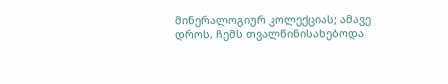მინერალოგიურ კოლექციას; ამავე დროს, ჩემს თვალწინისახებოდა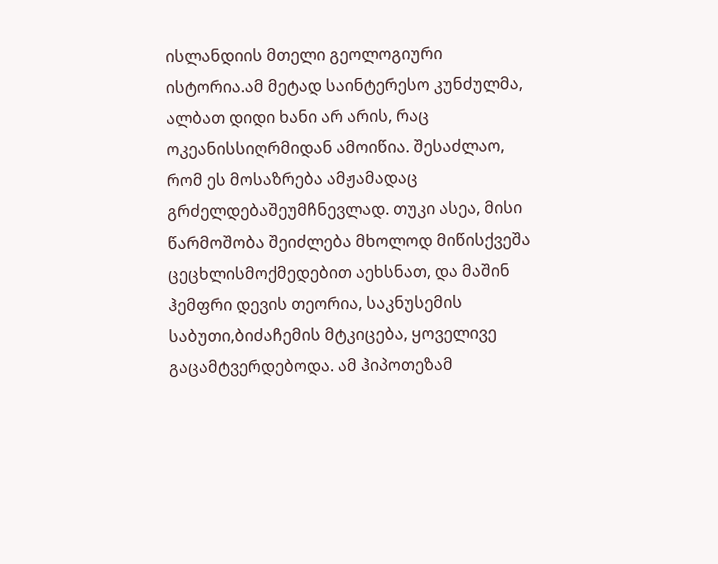ისლანდიის მთელი გეოლოგიური ისტორია.ამ მეტად საინტერესო კუნძულმა, ალბათ დიდი ხანი არ არის, რაც ოკეანისსიღრმიდან ამოიწია. შესაძლაო, რომ ეს მოსაზრება ამჟამადაც გრძელდებაშეუმჩნევლად. თუკი ასეა, მისი წარმოშობა შეიძლება მხოლოდ მიწისქვეშა ცეცხლისმოქმედებით აეხსნათ, და მაშინ ჰემფრი დევის თეორია, საკნუსემის საბუთი,ბიძაჩემის მტკიცება, ყოველივე გაცამტვერდებოდა. ამ ჰიპოთეზამ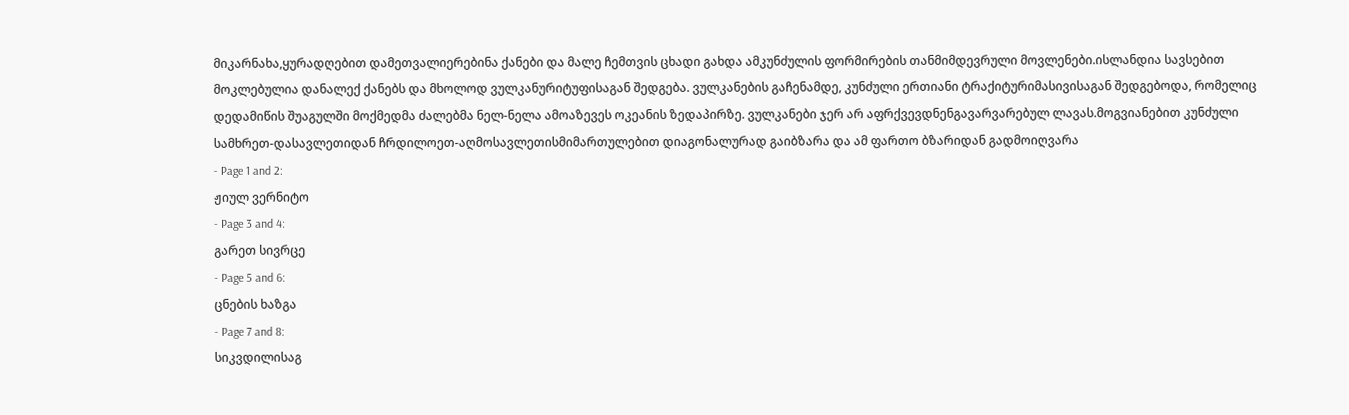მიკარნახა,ყურადღებით დამეთვალიერებინა ქანები და მალე ჩემთვის ცხადი გახდა ამკუნძულის ფორმირების თანმიმდევრული მოვლენები.ისლანდია სავსებით მოკლებულია დანალექ ქანებს და მხოლოდ ვულკანურიტუფისაგან შედგება. ვულკანების გაჩენამდე, კუნძული ერთიანი ტრაქიტურიმასივისაგან შედგებოდა, რომელიც დედამიწის შუაგულში მოქმედმა ძალებმა ნელ-ნელა ამოაზევეს ოკეანის ზედაპირზე. ვულკანები ჯერ არ აფრქვევდნენგავარვარებულ ლავას.მოგვიანებით კუნძული სამხრეთ-დასავლეთიდან ჩრდილოეთ-აღმოსავლეთისმიმართულებით დიაგონალურად გაიბზარა და ამ ფართო ბზარიდან გადმოიღვარა
- Page 1 and 2:
ჟიულ ვერნიტო
- Page 3 and 4:
გარეთ სივრცე
- Page 5 and 6:
ცნების ხაზგა
- Page 7 and 8:
სიკვდილისაგ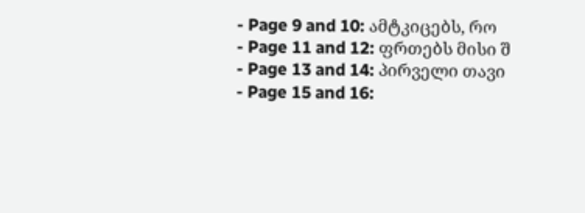- Page 9 and 10: ამტკიცებს, რო
- Page 11 and 12: ფრთებს მისი შ
- Page 13 and 14: პირველი თავი
- Page 15 and 16: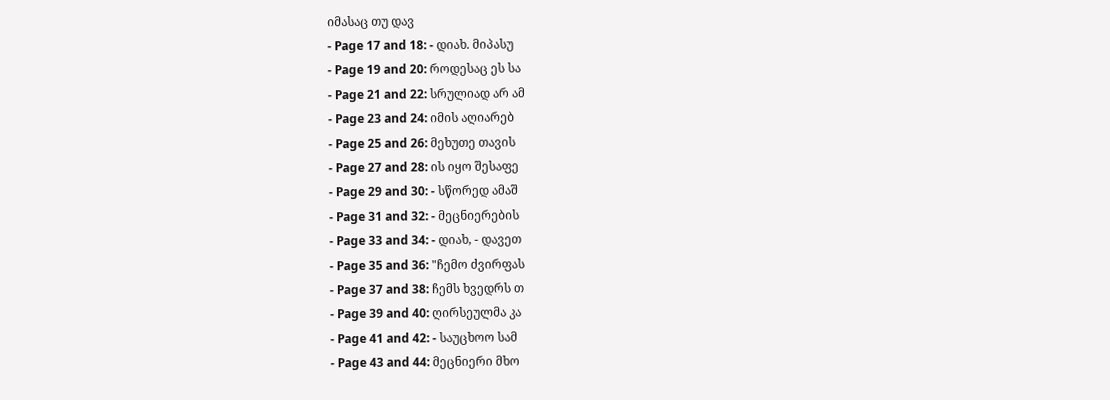იმასაც თუ დავ
- Page 17 and 18: - დიახ. მიპასუ
- Page 19 and 20: როდესაც ეს სა
- Page 21 and 22: სრულიად არ ამ
- Page 23 and 24: იმის აღიარებ
- Page 25 and 26: მეხუთე თავის
- Page 27 and 28: ის იყო შესაფე
- Page 29 and 30: - სწორედ ამაშ
- Page 31 and 32: - მეცნიერების
- Page 33 and 34: - დიახ, - დავეთ
- Page 35 and 36: "ჩემო ძვირფას
- Page 37 and 38: ჩემს ხვედრს თ
- Page 39 and 40: ღირსეულმა კა
- Page 41 and 42: - საუცხოო სამ
- Page 43 and 44: მეცნიერი მხო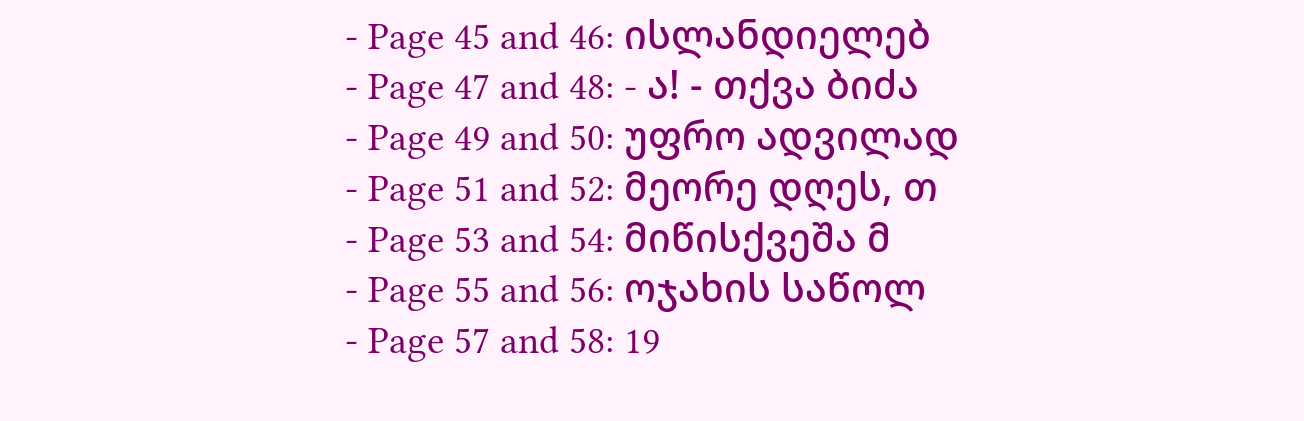- Page 45 and 46: ისლანდიელებ
- Page 47 and 48: - ა! - თქვა ბიძა
- Page 49 and 50: უფრო ადვილად
- Page 51 and 52: მეორე დღეს, თ
- Page 53 and 54: მიწისქვეშა მ
- Page 55 and 56: ოჯახის საწოლ
- Page 57 and 58: 19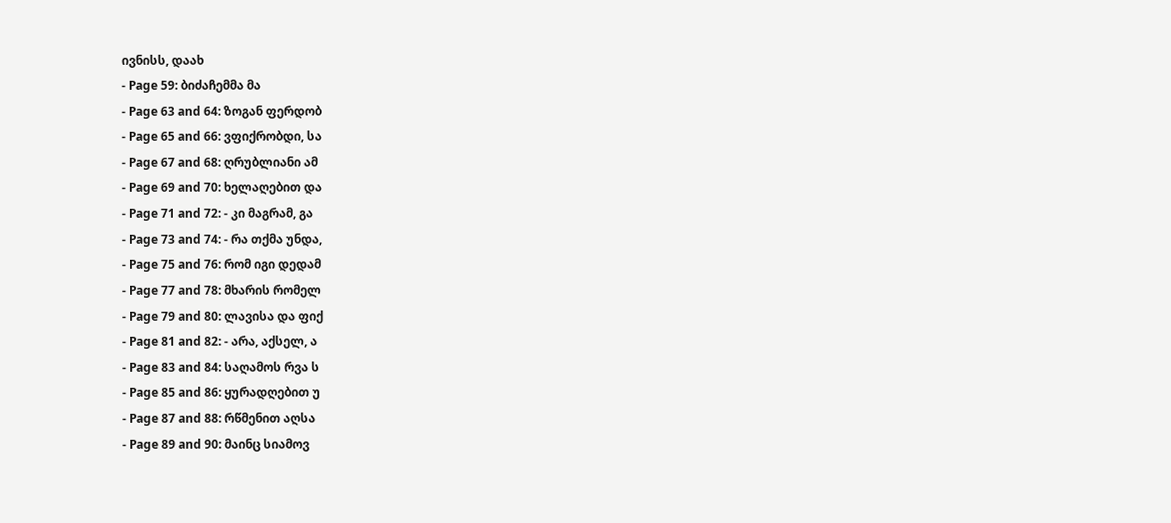ივნისს, დაახ
- Page 59: ბიძაჩემმა მა
- Page 63 and 64: ზოგან ფერდობ
- Page 65 and 66: ვფიქრობდი, სა
- Page 67 and 68: ღრუბლიანი ამ
- Page 69 and 70: ხელაღებით და
- Page 71 and 72: - კი მაგრამ, გა
- Page 73 and 74: - რა თქმა უნდა,
- Page 75 and 76: რომ იგი დედამ
- Page 77 and 78: მხარის რომელ
- Page 79 and 80: ლავისა და ფიქ
- Page 81 and 82: - არა, აქსელ, ა
- Page 83 and 84: საღამოს რვა ს
- Page 85 and 86: ყურადღებით უ
- Page 87 and 88: რწმენით აღსა
- Page 89 and 90: მაინც სიამოვ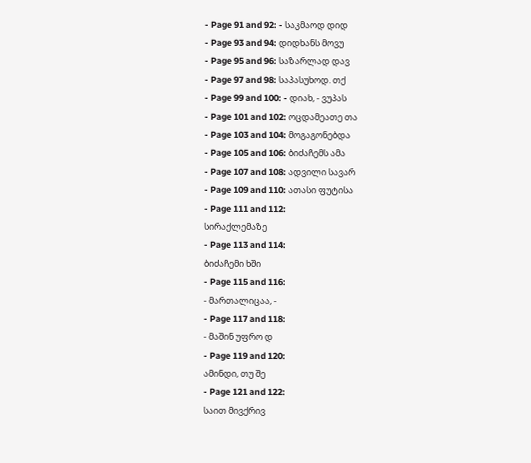- Page 91 and 92: - საკმაოდ დიდ
- Page 93 and 94: დიდხანს მოვუ
- Page 95 and 96: საზარლად დავ
- Page 97 and 98: საპასუხოდ. თქ
- Page 99 and 100: - დიახ, - ვუპას
- Page 101 and 102: ოცდამეათე თა
- Page 103 and 104: მოგაგონებდა
- Page 105 and 106: ბიძაჩემს ამა
- Page 107 and 108: ადვილი სავარ
- Page 109 and 110: ათასი ფუტისა
- Page 111 and 112:
სირაქლემაზე
- Page 113 and 114:
ბიძაჩემი ხში
- Page 115 and 116:
- მართალიცაა, -
- Page 117 and 118:
- მაშინ უფრო დ
- Page 119 and 120:
ამინდი, თუ შე
- Page 121 and 122:
საით მივქრივ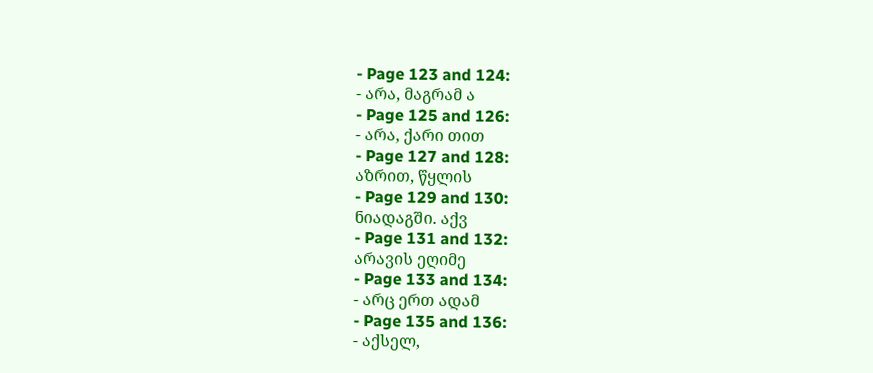- Page 123 and 124:
- არა, მაგრამ ა
- Page 125 and 126:
- არა, ქარი თით
- Page 127 and 128:
აზრით, წყლის
- Page 129 and 130:
ნიადაგში. აქვ
- Page 131 and 132:
არავის ეღიმე
- Page 133 and 134:
- არც ერთ ადამ
- Page 135 and 136:
- აქსელ,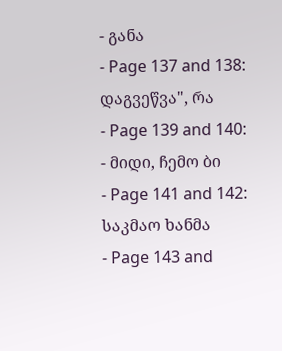- განა
- Page 137 and 138:
დაგვეწვა", რა
- Page 139 and 140:
- მიდი, ჩემო ბი
- Page 141 and 142:
საკმაო ხანმა
- Page 143 and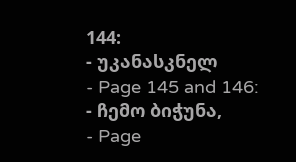144:
- უკანასკნელ
- Page 145 and 146:
- ჩემო ბიჭუნა,
- Page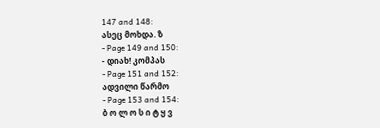147 and 148:
ასეც მოხდა. ზ
- Page 149 and 150:
- დიახ! კომპას
- Page 151 and 152:
ადვილი წარმო
- Page 153 and 154:
ბ ო ლ ო ს ი ტ ყ ვ